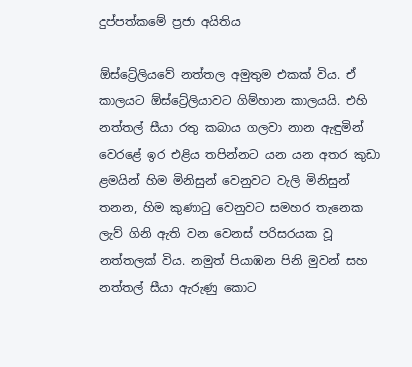දුප්පත්කමේ ප්‍රජා අයිතිය

ඕස්ට්‍රේලියවේ නත්තල අමුතුම එකක් විය. ඒ කාලයට ඕස්ට්‍රේලියාවට ගිම්හාන කාලයයි. එහි නත්තල් සීයා රතු කබාය ගලවා නාන ඇඳුමින් වෙරළේ ඉර එළිය තපින්නට යන යන අතර කුඩා ළමයින් හිම මිනිසුන් වෙනුවට වැලි මිනිසුන් තනන, හිම කුණාටු වෙනුවට සමහර තැනෙක ලැව් ගිනි ඇති වන වෙනස් පරිසරයක වූ නත්තලක් විය. නමුත් පියාඹන පිනි මුවන් සහ නත්තල් සීයා ඇරුණු කොට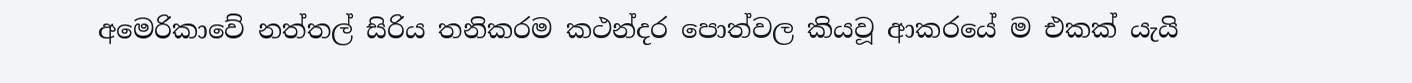අමෙරිකාවේ නත්තල් සිරිය තනිකරම කථන්දර පොත්වල කියවූ ආකරයේ ම එකක් යැයි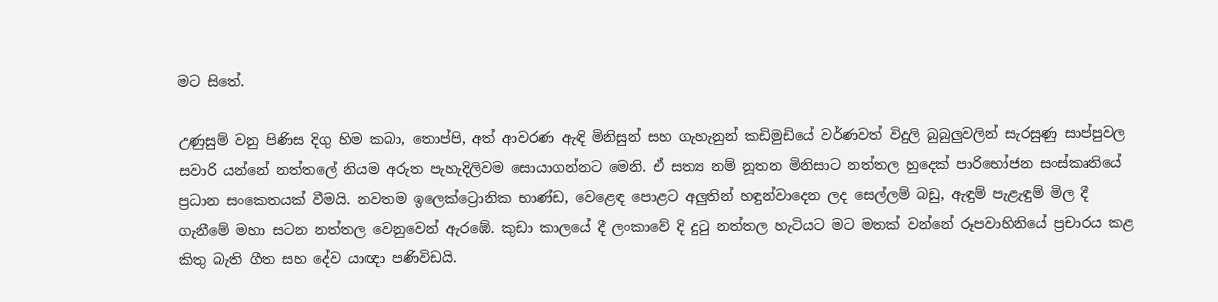මට සිතේ.

උණුසුම් වනු පිණිස දිගු හිම කබා, තොප්පි, අත් ආවරණ ඇඳි මිනිසුන් සහ ගැහැනුන් කඩිමුඩියේ වර්ණවත් විදුලි බුබුලුවලින් සැරසුණු සාප්පුවල සවාරි යන්නේ නත්තලේ නියම අරුත පැහැදිලිවම සොයාගන්නට මෙනි. ඒ සත්‍ය නම් නූතන මිනිසාට නත්තල හුදෙක් පාරිභෝජන සංස්කෘතියේ ප්‍රධාන සංකෙතයක් වීමයි. නවතම ඉලෙක්ට්‍රොනික භාණ්ඩ, වෙළෙඳ පොළට අලුතින් හඳුන්වාදෙන ලද සෙල්ලම් බඩු, ඇඳුම් පැළැඳුම් මිල දී ගැනීමේ මහා සටන නත්තල වෙනුවෙන් ඇරඹේ. කුඩා කාලයේ දී ලංකාවේ දි දුටු නත්තල හැටියට මට මතක් වන්නේ රූපවාහිනියේ ප්‍රචාරය කළ කිතු බැති ගීත සහ දේව යාඥා පණිවිඩයි.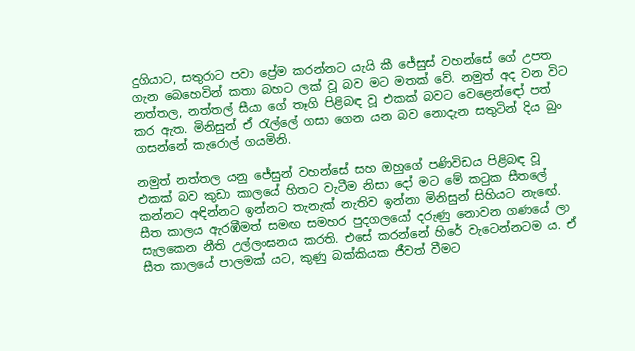දුගියාට, සතුරාට පවා ප්‍රේම කරන්නට යැයි කී ජේසුස් වහන්සේ ගේ උපත ගැන බෙහෙවින් කතා බහට ලක් වූ බව මට මතක් වේ. නමුත් අද වන විට නත්තල, නත්තල් සීයා ගේ තෑගි පිළිබඳ වූ එකක් බවට වෙළෙන්ඳෝ පත් කර ඇත. මිනිසුන් ඒ රැල්ලේ ගසා ගෙන යන බව නොදැන සතුටින් දිය බුං ගසන්නේ කැරොල් ගයමිනි.

නමුත් නත්තල යනු ජේසුන් වහන්සේ සහ ඔහුගේ පණිවිඩය පිළිබඳ වූ එකක් බව කුඩා කාලයේ හිතට වැටීම නිසා දෝ මට මේ කටුක සීතලේ කන්නට අඳින්නට ඉන්නට තැනැක් නැතිව ඉන්නා මිනිසුන් සිහියට නැඟේ. සීත කාලය ඇරඹීමත් සමඟ සමහර පුදගලයෝ දරුණු නොවන ගණයේ ලා සැලකෙන නීති උල්ලංඝනය කරති. එසේ කරන්නේ හිරේ වැටෙන්නටම ය. ඒ සීත කාලයේ පාලමක් යට, කුණු බක්කියක ජීවත් වීමට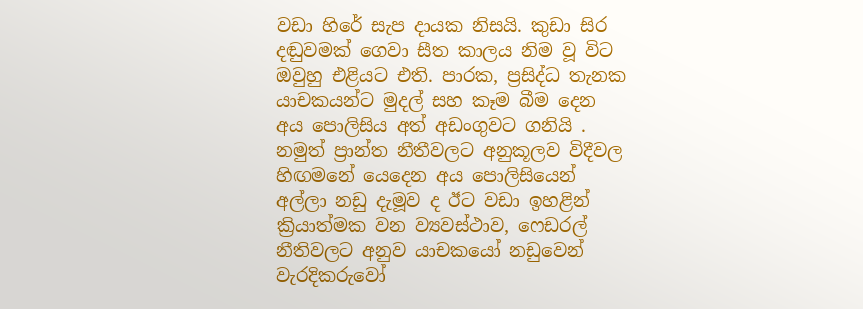වඩා හිරේ සැප දායක නිසයි. කුඩා සිර දඬුවමක් ගෙවා සීත කාලය නිම වූ විට ඔවුහු එළියට එති. පාරක, ප්‍රසිද්ධ තැනක යාචකයන්ට මුදල් සහ කෑම බීම දෙන අය පොලිසිය අත් අඩංගුවට ගනියි . නමුත් ප්‍රාන්ත නීතීවලට අනුකූලව විදීවල හිඟමනේ යෙදෙන අය පොලිසියෙන් අල්ලා නඩු දැමූව ද ඊට වඩා ඉහළින් ක්‍රියාත්මක වන ව්‍යවස්ථාව, ෆෙඩරල් නීතිවලට අනුව යාචකයෝ නඩුවෙන් වැරදිකරුවෝ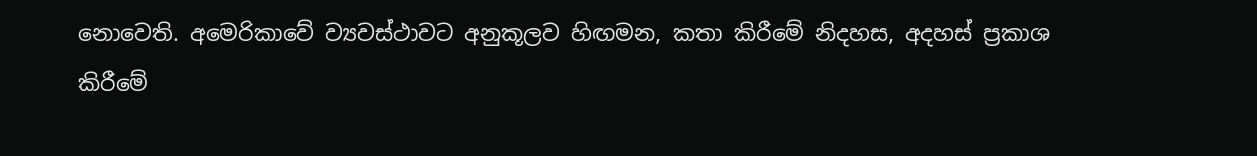නොවෙති. අමෙරිකාවේ ව්‍යවස්ථාවට අනුකූලව හිඟමන, කතා කිරීමේ නිදහස, අදහස් ප්‍රකාශ කිරීමේ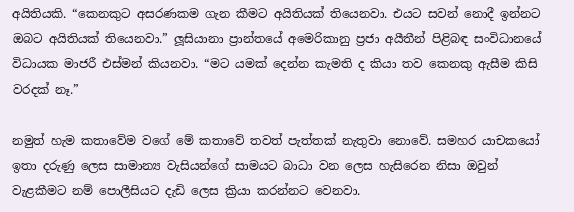අයිතියකි. “කෙනකුට අසරණකම ගැන කීමට අයිතියක් තියෙනවා. එයට සවන් නොදී ඉන්නට ඔබට අයිතියක් තියෙනවා.” ලූසියානා ප්‍රාන්තයේ අමෙරිකානු ප්‍රජා අයීතීන් පිළිබඳ සංවිධානයේ විධායක මාජරී එස්මන් කියනවා. “මට යමක් දෙන්න කැමති ද කියා තව කෙනකු ඇසීම කිසි වරදක් නෑ.”

නමුත් හැම කතාවේම වගේ මේ කතාවේ තවත් පැත්තක් නැතුවා නොවේ. සමහර යාචකයෝ ඉතා දරුණු ලෙස සාමාන්‍ය වැසියන්ගේ සාමයට බාධා වන ලෙස හැසිරෙන නිසා ඔවුන් වැළකීමට නම් පොලීසියට දැඩි ලෙස ක්‍රියා කරන්නට වෙනවා.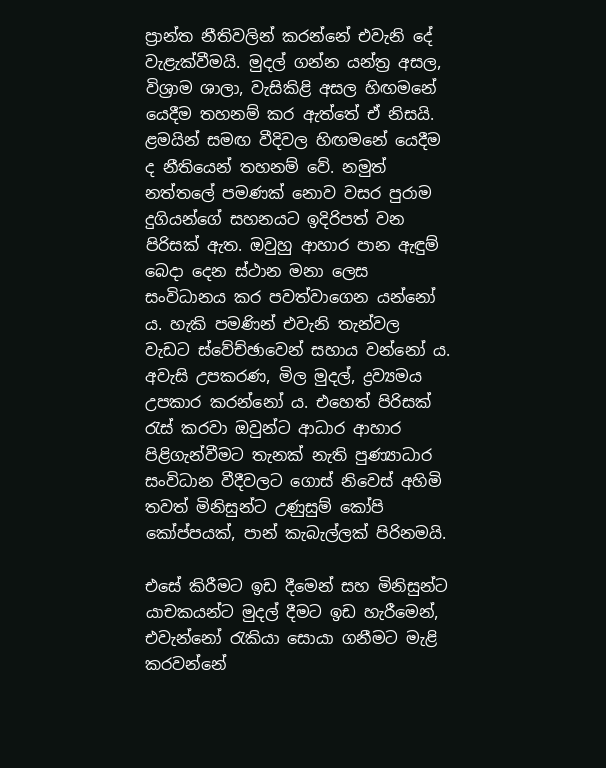ප්‍රාන්ත නීතිවලින් කරන්නේ එවැනි දේ වැළැක්වීමයි. මුදල් ගන්න යන්ත්‍ර අසල, විශ්‍රාම ශාලා, වැසිකිළි අසල හිඟමනේ යෙදීම තහනම් කර ඇත්තේ ඒ නිසයි. ළමයින් සමඟ වීදිවල හිඟමනේ යෙදීම ද නීතියෙන් තහනම් වේ. නමුත් නත්තලේ පමණක් නොව වසර පුරාම දුගියන්ගේ සහනයට ඉදිරිපත් වන පිරිසක් ඇත. ඔවුහු ආහාර පාන ඇඳුම් බෙදා දෙන ස්ථාන මනා ලෙස සංවිධානය කර පවත්වාගෙන යන්නෝ ය. හැකි පමණින් එවැනි තැන්වල වැඩට ස්වේච්ඡාවෙන් සහාය වන්නෝ ය. අවැසි උපකරණ, මිල මුදල්, ද්‍රව්‍යමය උපකාර කරන්නෝ ය. එහෙත් පිරිසක් රැස් කරවා ඔවුන්ට ආධාර ආහාර පිළිගැන්වීමට තැනක් නැති පුණ්‍යාධාර සංවිධාන වීදීවලට ගොස් නිවෙස් අහිමි තවත් මිනිසුන්ට උණුසුම් කෝපි කෝප්පයක්, පාන් කැබැල්ලක් පිරිනමයි.

එසේ කිරීමට ඉඩ දීමෙන් සහ මිනිසුන්ට යාචකයන්ට මුදල් දීමට ඉඩ හැරීමෙන්, එවැන්නෝ රැකියා සොයා ගනීමට මැළි කරවන්නේ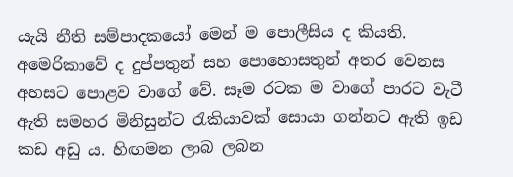යැයි නීති සම්පාදකයෝ මෙන් ම පොලීසිය ද කියති. අමෙරිකාවේ ද දුප්පතුන් සහ පොහොසතුන් අතර වෙනස අහසට පොළව වාගේ වේ. සෑම රටක ම වාගේ පාරට වැටී ඇති සමහර මිනිසුන්ට රැකියාවක් සොයා ගන්නට ඇති ඉඩ කඩ අඩු ය. හිඟමන ලාබ ලබන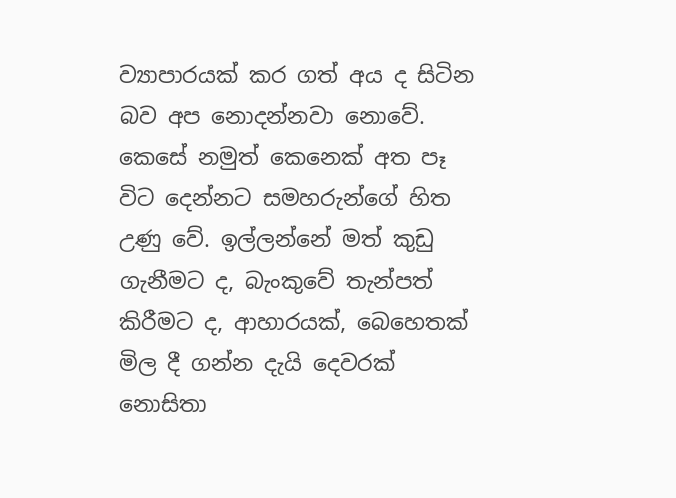ව්‍යාපාරයක් කර ගත් අය ද සිටින බව අප නොදන්නවා නොවේ. කෙසේ නමුත් කෙනෙක් අත පෑ විට දෙන්නට සමහරුන්ගේ හිත උණු වේ. ඉල්ලන්නේ මත් කුඩු ගැනීමට ද, බැංකුවේ තැන්පත් කිරීමට ද, ආහාරයක්, බෙහෙතක් මිල දී ගන්න දැයි දෙවරක් නොසිතා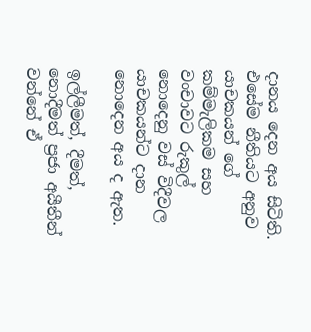දානය දෙන අය සිටිති. එසේම නීතියට අනුව යාචකයන් ගේ කම්මැලිකම සහ වංචාවට රුකුල් නොදෙනු වස් විදීවල යාචකයන්ට දාන නොදෙන අය ද ඇත.

ඉල්ලීමත්, දීමත්, නොදීමත් ප්‍රජා අයීතීන් වන්නේ ඒ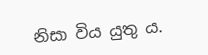නිසා විය යුතු ය.